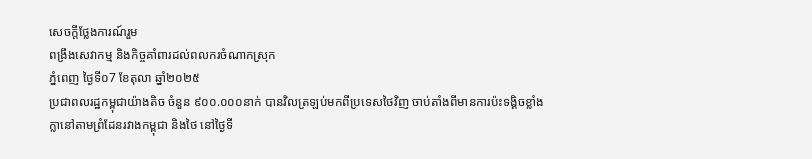សេចក្តីថ្លែងការណ៍រួម
ពង្រឹងសេវាកម្ម និងកិច្ចគាំពារដល់ពលករចំណាកស្រុក
ភ្នំពេញ ថ្ងៃទី០7 ខែតុលា ឆ្នាំ២០២៥
ប្រជាពលរដ្ឋកម្ពុជាយ៉ាងតិច ចំនួន ៩០០.០០០នាក់ បានវិលត្រឡប់មកពីប្រទេសថៃវិញ ចាប់តាំងពីមានការប៉ះទង្គិចខ្លាំងក្លានៅតាមព្រំដែនរវាងកម្ពុជា និងថៃ នៅថ្ងៃទី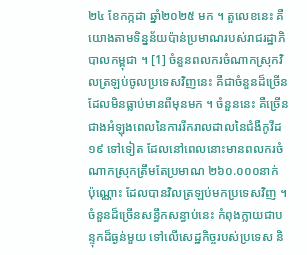២៤ ខែកក្កដា ឆ្នាំ២០២៥ មក ។ តួលេខនេះ គឺយោងតាមទិន្នន័យប៉ាន់ប្រមាណរបស់រាជរដ្ឋាភិបាលកម្ពុជា ។ [1] ចំនួនពលករចំណាកស្រុកវិលត្រឡប់ចូលប្រទេសវិញនេះ គឺជាចំនួនដ៏ច្រើន ដែលមិនធ្លាប់មានពីមុនមក ។ ចំនួននេះ គឺច្រើនជាងអំឡុងពេលនៃការរីករាលដាលនៃជំងឺកូវីដ ១៩ ទៅទៀត ដែលនៅពេលនោះមានពលករចំណាកស្រុកត្រឹមតែប្រមាណ ២៦០.០០០នាក់ ប៉ុណ្ណោះ ដែលបានវិលត្រឡប់មកប្រទេសវិញ ។ ចំនួនដ៏ច្រើនសន្ធឹកសន្ធាប់នេះ កំពុងក្លាយជាបន្ទុកដ៏ធ្ងន់មួយ ទៅលើសេដ្ឋកិច្ចរបស់ប្រទេស និ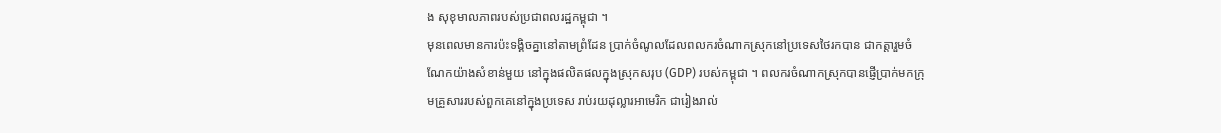ង សុខុមាលភាពរបស់ប្រជាពលរដ្ឋកម្ពុជា ។
មុនពេលមានការប៉ះទង្គិចគ្នានៅតាមព្រំដែន ប្រាក់ចំណូលដែលពលករចំណាកស្រុកនៅប្រទេសថៃរកបាន ជាកត្តារួមចំណែកយ៉ាងសំខាន់មួយ នៅក្នុងផលិតផលក្នុងស្រុកសរុប (GDP) របស់កម្ពុជា ។ ពលករចំណាកស្រុកបានផ្ញើប្រាក់មកក្រុមគ្រួសាររបស់ពួកគេនៅក្នុងប្រទេស រាប់រយដុល្លារអាមេរិក ជារៀងរាល់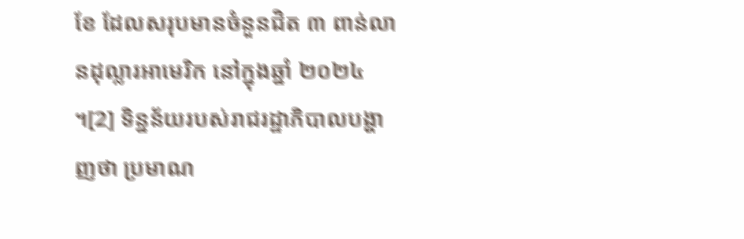ខែ ដែលសរុបមានចំនួនជិត ៣ ពាន់លានដុល្លារអាមេរិក នៅក្នុងឆ្នាំ ២០២៤ ។[2] ទិន្នន័យរបស់រាជរដ្ឋាភិបាលបង្ហាញថា ប្រមាណ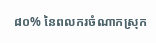៨០% នៃពលករចំណាកស្រុក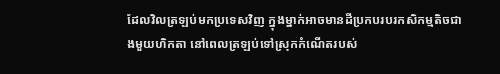ដែលវិលត្រឡប់មកប្រទេសវិញ ក្នុងម្នាក់អាចមានដីប្រកបរបរកសិកម្មតិចជាងមួយហិកតា នៅពេលត្រឡប់ទៅស្រុកកំណើតរបស់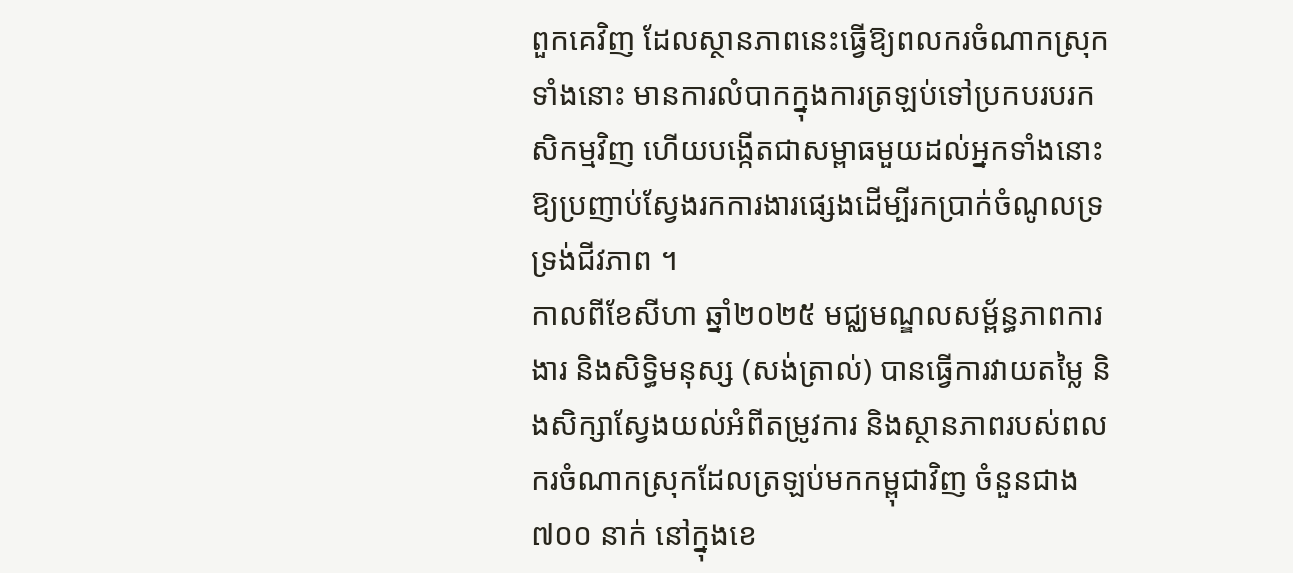ពួកគេវិញ ដែលស្ថានភាពនេះធ្វើឱ្យពលករចំណាកស្រុកទាំងនោះ មានការលំបាកក្នុងការត្រឡប់ទៅប្រកបរបរកសិកម្មវិញ ហើយបង្កើតជាសម្ពាធមួយដល់អ្នកទាំងនោះឱ្យប្រញាប់ស្វែងរកការងារផ្សេងដើម្បីរកប្រាក់ចំណូលទ្រទ្រង់ជីវភាព ។
កាលពីខែសីហា ឆ្នាំ២០២៥ មជ្ឈមណ្ឌលសម័្ពន្ធភាពការងារ និងសិទិ្ធមនុស្ស (សង់ត្រាល់) បានធ្វើការវាយតម្លៃ និងសិក្សាស្វែងយល់អំពីតម្រូវការ និងស្ថានភាពរបស់ពលករចំណាកស្រុកដែលត្រឡប់មកកម្ពុជាវិញ ចំនួនជាង ៧០០ នាក់ នៅក្នុងខេ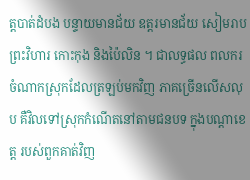ត្តបាត់ដំបង បន្ទាយមានជ័យ ឧត្តរមានជ័យ សៀមរាប ព្រះវិហារ កោះកុង និងប៉ៃលិន ។ ជាលទ្ធផល ពលករចំណាកស្រុកដែលត្រឡប់មកវិញ ភាគច្រើនលើសលុប គឺវិលទៅស្រុកកំណើតនៅតាមជនបទ ក្នុងបណ្តាខេត្ត របស់ពួកគាត់វិញ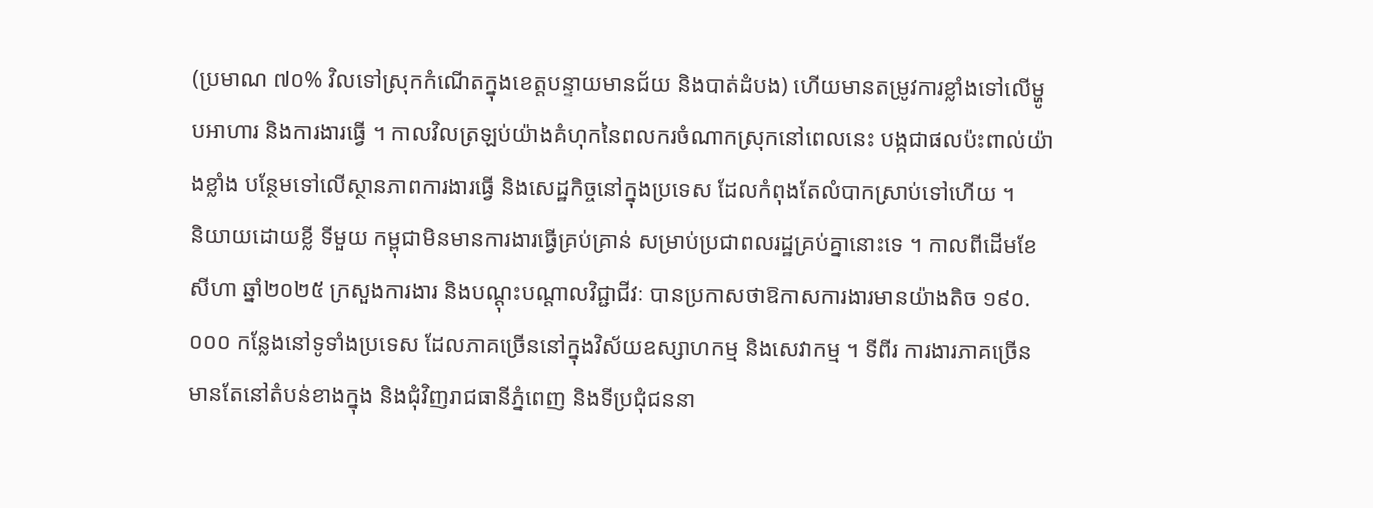(ប្រមាណ ៧០% វិលទៅស្រុកកំណើតក្នុងខេត្តបន្ទាយមានជ័យ និងបាត់ដំបង) ហើយមានតម្រូវការខ្លាំងទៅលើម្ហូបអាហារ និងការងារធ្វើ ។ កាលវិលត្រឡប់យ៉ាងគំហុកនៃពលករចំណាកស្រុកនៅពេលនេះ បង្កជាផលប៉ះពាល់យ៉ាងខ្លាំង បន្ថែមទៅលើស្ថានភាពការងារធ្វើ និងសេដ្ឋកិច្ចនៅក្នុងប្រទេស ដែលកំពុងតែលំបាកស្រាប់ទៅហើយ ។
និយាយដោយខ្លី ទីមួយ កម្ពុជាមិនមានការងារធ្វើគ្រប់គ្រាន់ សម្រាប់ប្រជាពលរដ្ឋគ្រប់គ្នានោះទេ ។ កាលពីដើមខែសីហា ឆ្នាំ២០២៥ ក្រសួងការងារ និងបណ្តុះបណ្តាលវិជ្ជាជីវៈ បានប្រកាសថាឱកាសការងារមានយ៉ាងតិច ១៩០.០០០ កន្លែងនៅទូទាំងប្រទេស ដែលភាគច្រើននៅក្នុងវិស័យឧស្សាហកម្ម និងសេវាកម្ម ។ ទីពីរ ការងារភាគច្រើន មានតែនៅតំបន់ខាងក្នុង និងជុំវិញរាជធានីភ្នំពេញ និងទីប្រជុំជននា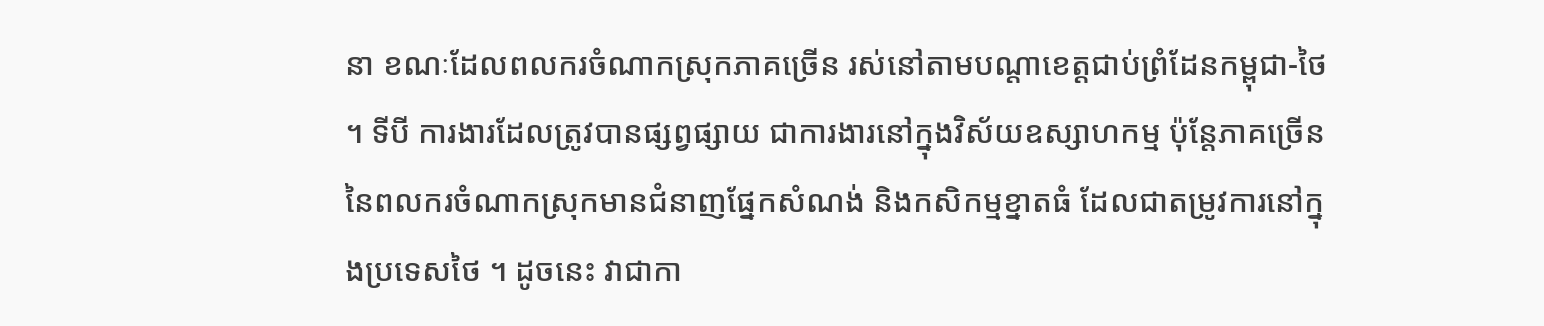នា ខណៈដែលពលករចំណាកស្រុកភាគច្រើន រស់នៅតាមបណ្តាខេត្តជាប់ព្រំដែនកម្ពុជា-ថៃ ។ ទីបី ការងារដែលត្រូវបានផ្សព្វផ្សាយ ជាការងារនៅក្នុងវិស័យឧស្សាហកម្ម ប៉ុន្តែភាគច្រើននៃពលករចំណាកស្រុកមានជំនាញផ្នែកសំណង់ និងកសិកម្មខ្នាតធំ ដែលជាតម្រូវការនៅក្នុងប្រទេសថៃ ។ ដូចនេះ វាជាកា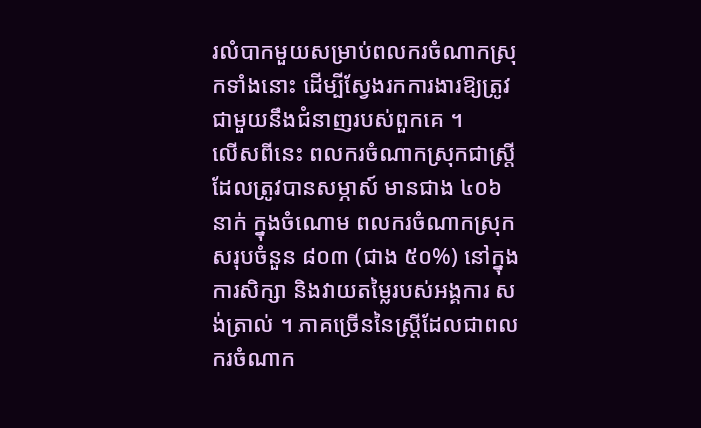រលំបាកមួយសម្រាប់ពលករចំណាកស្រុកទាំងនោះ ដើម្បីស្វែងរកការងារឱ្យត្រូវជាមួយនឹងជំនាញរបស់ពួកគេ ។
លើសពីនេះ ពលករចំណាកស្រុកជាស្ត្រីដែលត្រូវបានសម្ភាស៍ មានជាង ៤០៦ នាក់ ក្នុងចំណោម ពលករចំណាកស្រុកសរុបចំនួន ៨០៣ (ជាង ៥០%) នៅក្នុងការសិក្សា និងវាយតម្លៃរបស់អង្គការ សង់ត្រាល់ ។ ភាគច្រើននៃស្ត្រីដែលជាពលករចំណាក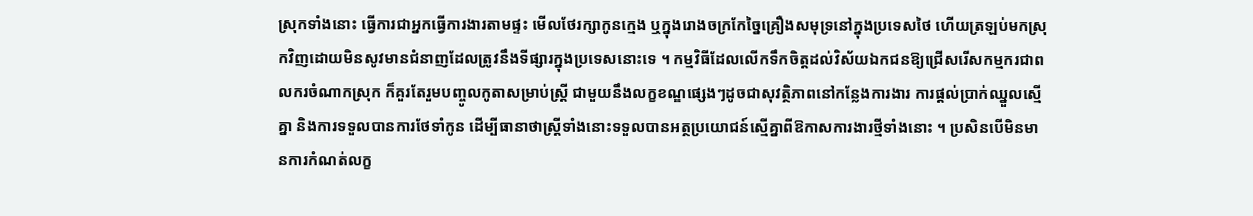ស្រុកទាំងនោះ ធ្វើការជាអ្នកធ្វើការងារតាមផ្ទះ មើលថែរក្សាកូនក្មេង ឬក្នុងរោងចក្រកែច្នៃគ្រឿងសមុទ្រនៅក្នុងប្រទេសថៃ ហើយត្រឡប់មកស្រុកវិញដោយមិនសូវមានជំនាញដែលត្រូវនឹងទីផ្សារក្នុងប្រទេសនោះទេ ។ កម្មវិធីដែលលើកទឹកចិត្តដល់វិស័យឯកជនឱ្យជ្រើសរើសកម្មករជាពលករចំណាកស្រុក ក៏គួរតែរួមបញ្ចូលកូតាសម្រាប់ស្ត្រី ជាមួយនឹងលក្ខខណ្ឌផ្សេងៗដូចជាសុវត្ថិភាពនៅកន្លែងការងារ ការផ្តល់ប្រាក់ឈ្នួលស្មើគ្នា និងការទទួលបានការថែទាំកូន ដើម្បីធានាថាស្ត្រីទាំងនោះទទួលបានអត្ថប្រយោជន៍ស្មើគ្នាពីឱកាសការងារថ្មីទាំងនោះ ។ ប្រសិនបើមិនមានការកំណត់លក្ខ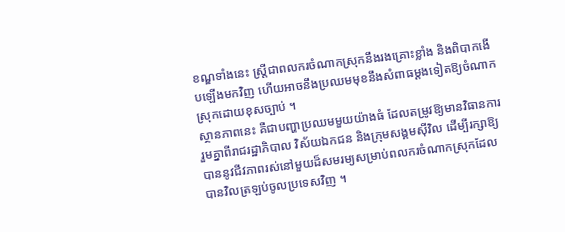ខណ្ឌទាំងនេះ ស្ត្រីជាពលករចំណាកស្រុកនឹងរងគ្រោះខ្លាំង និងពិបាកងើបឡើងមកវិញ ហើយអាចនឹងប្រឈមមុខនឹងសំពាធម្តងទៀតឱ្យចំណាកស្រុកដោយខុសច្បាប់ ។
ស្ថានភាពនេះ គឺជាបញ្ហាប្រឈមមួយយ៉ាងធំ ដែលតម្រូវឱ្យមានវិធានការរួមគ្នាពីរាជរដ្ឋាភិបាល វិស័យឯកជន និងក្រុមសង្គមស៊ីវិល ដើម្បីរក្សាឱ្យបាននូវជីវភាពរស់នៅមួយដ៏សមរម្យសម្រាប់ពលករចំណាកស្រុកដែលបានវិលត្រឡប់ចូលប្រទេសវិញ ។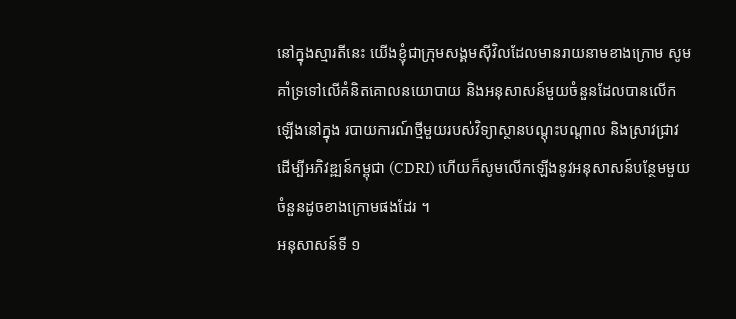នៅក្នុងស្មារតីនេះ យើងខ្ញុំជាក្រុមសង្គមស៊ីវិលដែលមានរាយនាមខាងក្រោម សូមគាំទ្រទៅលើគំនិតគោលនយោបាយ និងអនុសាសន៍មួយចំនួនដែលបានលើកឡើងនៅក្នុង របាយការណ៍ថ្មីមួយរបស់វិទ្យាស្ថានបណ្តុះបណ្តាល និងស្រាវជ្រាវដើម្បីអភិវឌ្ឍន៍កម្ពុជា (CDRI) ហើយក៏សូមលើកឡើងនូវអនុសាសន៍បន្ថែមមួយចំនួនដូចខាងក្រោមផងដែរ ។
អនុសាសន៍ទី ១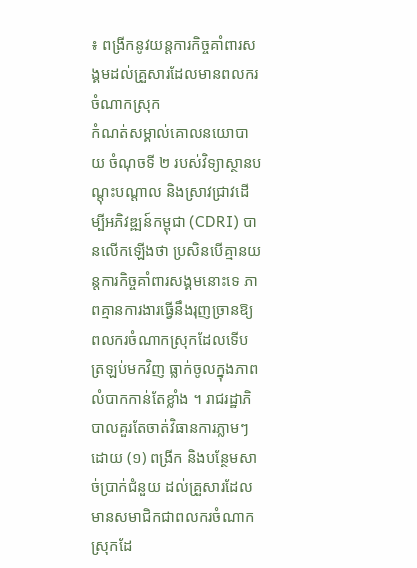៖ ពង្រីកនូវយន្តការកិច្ចគាំពារសង្គមដល់គ្រួសារដែលមានពលករចំណាកស្រុក
កំណត់សម្គាល់គោលនយោបាយ ចំណុចទី ២ របស់វិទ្យាស្ថានបណ្តុះបណ្តាល និងស្រាវជ្រាវដើម្បីអភិវឌ្ឍន៍កម្ពុជា (CDRI) បានលើកឡើងថា ប្រសិនបើគ្មានយន្តការកិច្ចគាំពារសង្គមនោះទេ ភាពគ្មានការងារធ្វើនឹងរុញច្រានឱ្យពលករចំណាកស្រុកដែលទើបត្រឡប់មកវិញ ធ្លាក់ចូលក្នុងភាពលំបាកកាន់តែខ្លាំង ។ រាជរដ្ឋាភិបាលគួរតែចាត់វិធានការភ្លាមៗ ដោយ (១) ពង្រីក និងបន្ថែមសាច់ប្រាក់ជំនួយ ដល់គ្រួសារដែលមានសមាជិកជាពលករចំណាកស្រុកដែ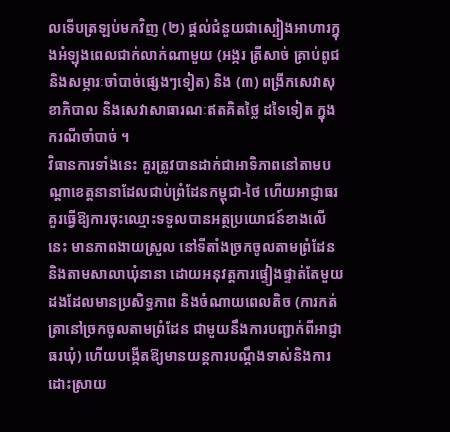លទើបត្រឡប់មកវិញ (២) ផ្តល់ជំនួយជាស្បៀងអាហារក្នុងអំឡុងពេលជាក់លាក់ណាមួយ (អង្ករ ត្រីសាច់ គ្រាប់ពូជ និងសម្ភារៈចាំបាច់ផ្សេងៗទៀត) និង (៣) ពង្រីកសេវាសុខាភិបាល និងសេវាសាធារណៈឥតគិតថ្លៃ ដទៃទៀត ក្នុងករណីចាំបាច់ ។
វិធានការទាំងនេះ គួរត្រូវបានដាក់ជាអាទិភាពនៅតាមបណ្តាខេត្តនានាដែលជាប់ព្រំដែនកម្ពុជា-ថៃ ហើយអាជ្ញាធរគួរធ្វើឱ្យការចុះឈ្មោះទទួលបានអត្ថប្រយោជន៍ខាងលើនេះ មានភាពងាយស្រួល នៅទីតាំងច្រកចូលតាមព្រំដែន និងតាមសាលាឃុំនានា ដោយអនុវត្តការផ្ទៀងផ្ទាត់តែមួយដងដែលមានប្រសិទ្ធភាព និងចំណាយពេលតិច (ការកត់ត្រានៅច្រកចូលតាមព្រំដែន ជាមួយនឹងការបញ្ជាក់ពីអាជ្ញាធរឃុំ) ហើយបង្កើតឱ្យមានយន្តការបណ្តឹងទាស់និងការដោះស្រាយ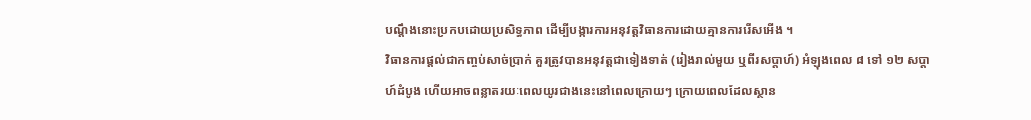បណ្តឹងនោះប្រកបដោយប្រសិទ្ធភាព ដើម្បីបង្ការការអនុវត្តវិធានការដោយគ្មានការរើសអើង ។
វិធានការផ្តល់ជាកញ្ចប់សាច់ប្រាក់ គួរត្រូវបានអនុវត្តជាទៀងទាត់ (រៀងរាល់មួយ ឬពីរសប្តាហ៍) អំឡុងពេល ៨ ទៅ ១២ សប្តាហ៍ដំបូង ហើយអាចពន្លាតរយៈពេលយូរជាងនេះនៅពេលក្រោយៗ ក្រោយពេលដែលស្ថាន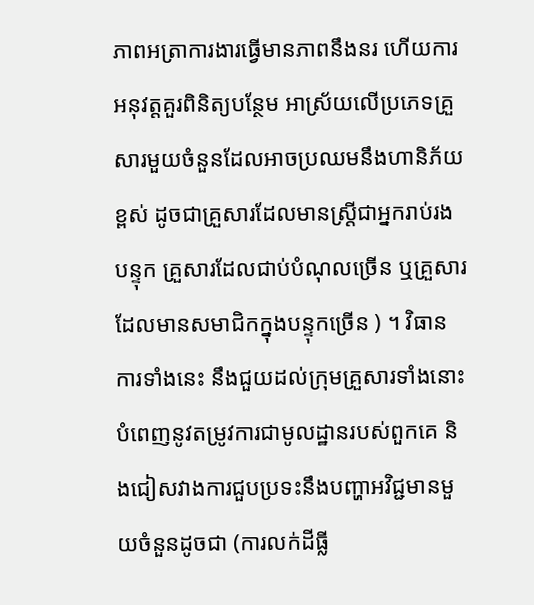ភាពអត្រាការងារធ្វើមានភាពនឹងនរ ហើយការអនុវត្តគួរពិនិត្យបន្ថែម អាស្រ័យលើប្រភេទគ្រួសារមួយចំនួនដែលអាចប្រឈមនឹងហានិភ័យខ្ពស់ ដូចជាគ្រួសារដែលមានស្ត្រីជាអ្នករាប់រងបន្ទុក គ្រួសារដែលជាប់បំណុលច្រើន ឬគ្រួសារដែលមានសមាជិកក្នុងបន្ទុកច្រើន ) ។ វិធានការទាំងនេះ នឹងជួយដល់ក្រុមគ្រួសារទាំងនោះ បំពេញនូវតម្រូវការជាមូលដ្ឋានរបស់ពួកគេ និងជៀសវាងការជួបប្រទះនឹងបញ្ហាអវិជ្ជមានមួយចំនួនដូចជា (ការលក់ដីធ្លី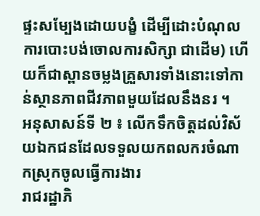ផ្ទះសម្បែងដោយបង្ខំ ដើម្បីដោះបំណុល ការបោះបង់ចោលការសិក្សា ជាដើម) ហើយក៏ជាស្ពានចម្លងគ្រួសារទាំងនោះទៅកាន់ស្ថានភាពជីវភាពមួយដែលនឹងនរ ។
អនុសាសន៍ទី ២ ៖ លើកទឹកចិត្តដល់វិស័យឯកជនដែលទទួលយកពលករចំណាកស្រុកចូលធ្វើការងារ
រាជរដ្ឋាភិ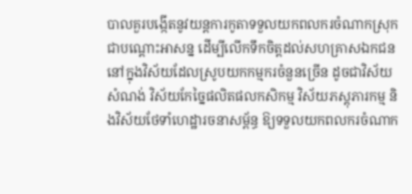បាលគួរបង្កើតនូវយន្តការកូតាទទួលយកពលករចំណាកស្រុក ជាបណ្តោះអាសន្ន ដើម្បីលើកទឹកចិត្តដល់សហគ្រាសឯកជននៅក្នុងវិស័យដែលស្រូបយកកម្មករចំនួនច្រើន ដូចជាវិស័យសំណង់ វិស័យកែច្នៃផលិតផលកសិកម្ម វិស័យភស្តុភារកម្ម និងវិស័យថែទាំហេដ្ឋារចនាសម្ព័ន្ធ ឱ្យទទួលយកពលករចំណាក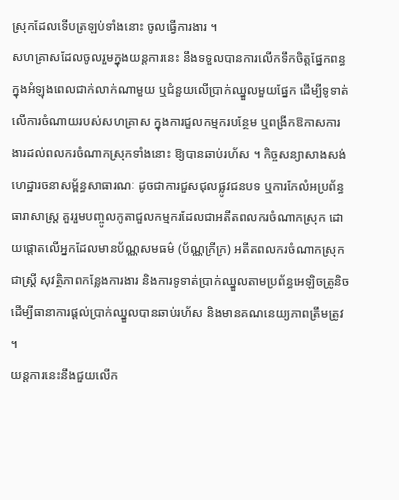ស្រុកដែលទើបត្រឡប់ទាំងនោះ ចូលធ្វើការងារ ។
សហគ្រាសដែលចូលរួមក្នុងយន្តការនេះ នឹងទទួលបានការលើកទឹកចិត្តផ្នែកពន្ធក្នុងអំឡុងពេលជាក់លាក់ណាមួយ ឬជំនួយលើប្រាក់ឈ្នួលមួយផ្នែក ដើម្បីទូទាត់លើការចំណាយរបស់សហគ្រាស ក្នុងការជួលកម្មករបន្ថែម ឬពង្រីកឱកាសការងារដល់ពលករចំណាកស្រុកទាំងនោះ ឱ្យបានឆាប់រហ័ស ។ កិច្ចសន្យាសាងសង់ហេដ្ឋារចនាសម្ព័ន្ធសាធារណៈ ដូចជាការជួសជុលផ្លូវជនបទ ឬការកែលំអប្រព័ន្ធធារាសាស្ត្រ គួររួមបញ្ចូលកូតាជួលកម្មករដែលជាអតីតពលករចំណាកស្រុក ដោយផ្តោតលើអ្នកដែលមានប័ណ្ណសមធម៌ (ប័ណ្ណក្រីក្រ) អតីតពលករចំណាកស្រុកជាស្រ្តី សុវត្ថិភាពកន្លែងការងារ និងការទូទាត់ប្រាក់ឈ្នួលតាមប្រព័ន្ធអេឡិចត្រូនិច ដើម្បីធានាការផ្តល់ប្រាក់ឈ្នួលបានឆាប់រហ័ស និងមានគណនេយ្យភាពត្រឹមត្រូវ ។
យន្តការនេះនឹងជួយលើក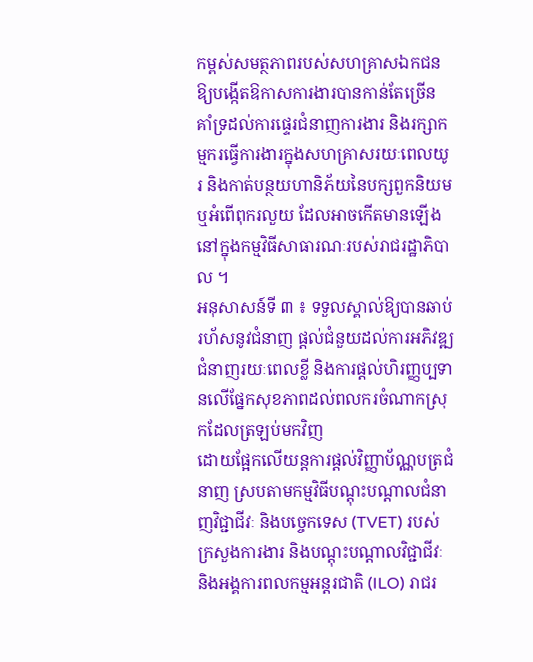កម្ពស់សមត្ថភាពរបស់សហគ្រាសឯកជន ឱ្យបង្កើតឱកាសការងារបានកាន់តែច្រើន គាំទ្រដល់ការផ្ទេរជំនាញការងារ និងរក្សាកម្មករធ្វើការងារក្នុងសហគ្រាសរយៈពេលយូរ និងកាត់បន្ថយហានិភ័យនៃបក្សពួកនិយម ឬអំពើពុករលួយ ដែលអាចកើតមានឡើងនៅក្នុងកម្មវិធីសាធារណៈរបស់រាជរដ្ឋាភិបាល ។
អនុសាសន៍ទី ៣ ៖ ទទួលស្គាល់ឱ្យបានឆាប់រហ័សនូវជំនាញ ផ្តល់ជំនួយដល់ការអភិវឌ្ឍជំនាញរយៈពេលខ្លី និងការផ្តល់ហិរញ្ញប្បទានលើផ្នែកសុខភាពដល់ពលករចំណាកស្រុកដែលត្រឡប់មកវិញ
ដោយផ្អែកលើយន្តការផ្តល់វិញ្ញាប័ណ្ណបត្រជំនាញ ស្របតាមកម្មវិធីបណ្តុះបណ្តាលជំនាញវិជ្ជាជីវៈ និងបច្ចេកទេស (TVET) របស់ក្រសួងការងារ និងបណ្តុះបណ្តាលវិជ្ជាជីវៈ និងអង្គការពលកម្មអន្តរជាតិ (ILO) រាជរ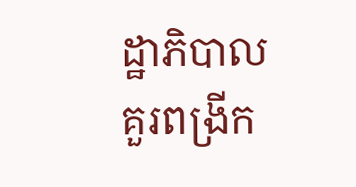ដ្ឋាភិបាលគួរពង្រីក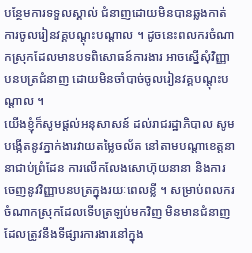បន្ថែមការទទួលស្គាល់ ជំនាញដោយមិនបានឆ្លងកាត់ការចូលរៀនវគ្គបណ្តុះបណ្តាល ។ ដូចនេះពលករចំណាកស្រុកដែលមានបទពិសោធន៍ការងារ អាចស្នើសុំវិញ្ញាបនបត្រជំនាញ ដោយមិនចាំបាច់ចូលរៀនវគ្គបណ្តុះបណ្តាល ។
យើងខ្ញុំក៏សូមផ្តល់អនុសាសន៍ ដល់រាជរដ្ឋាភិបាល សូមបង្កើតនូវភ្នាក់ងារវាយតម្លៃចល័ត នៅតាមបណ្តាខេត្តនានាជាប់ព្រំដែន ការលើកលែងសោហ៊ុយនានា និងការចេញនូវវិញ្ញាបនបត្រក្នុងរយៈពេលខ្លី ។ សម្រាប់ពលករចំណាកស្រុកដែលទើបត្រឡប់មកវិញ មិនមានជំនាញដែលត្រូវនឹងទីផ្សារការងារនៅក្នុង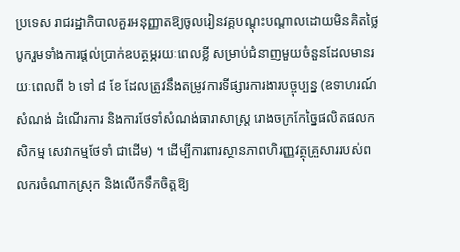ប្រទេស រាជរដ្ឋាភិបាលគួរអនុញ្ញាតឱ្យចូលរៀនវគ្គបណ្តុះបណ្តាលដោយមិនគិតថ្លៃ បូករួមទាំងការផ្តល់ប្រាក់ឧបត្ថម្ភរយៈពេលខ្លី សម្រាប់ជំនាញមួយចំនួនដែលមានរយៈពេលពី ៦ ទៅ ៨ ខែ ដែលត្រូវនឹងតម្រូវការទីផ្សារការងារបច្ចុប្បន្ន (ឧទាហរណ៍ សំណង់ ដំណើរការ និងការថែទាំសំណង់ធារាសាស្ត្រ រោងចក្រកែច្នៃផលិតផលកសិកម្ម សេវាកម្មថែទាំ ជាដើម) ។ ដើម្បីការពារស្ថានភាពហិរញ្ញវត្ថុគ្រួសាររបស់ពលករចំណាកស្រុក និងលើកទឹកចិត្តឱ្យ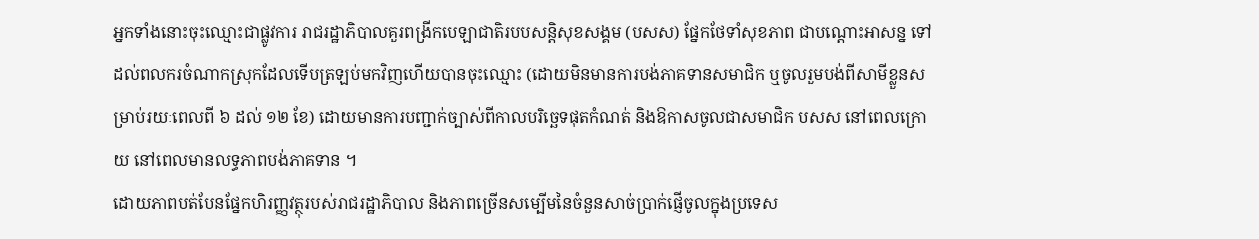អ្នកទាំងនោះចុះឈ្មោះជាផ្លូវការ រាជរដ្ឋាភិបាលគួរពង្រីកបេឡាជាតិរបបសន្តិសុខសង្គម (បសស) ផ្នែកថែទាំសុខភាព ជាបណ្តោះអាសន្ន ទៅដល់ពលករចំណាកស្រុកដែលទើបត្រឡប់មកវិញហើយបានចុះឈ្មោះ (ដោយមិនមានការបង់ភាគទានសមាជិក ឬចូលរួមបង់ពីសាមីខ្លួនសម្រាប់រយៈពេលពី ៦ ដល់ ១២ ខែ) ដោយមានការបញ្ជាក់ច្បាស់ពីកាលបរិច្ឆេទផុតកំណត់ និងឱកាសចូលជាសមាជិក បសស នៅពេលក្រោយ នៅពេលមានលទ្ធភាពបង់ភាគទាន ។
ដោយភាពបត់បែនផ្នែកហិរញ្ញវត្ថុរបស់រាជរដ្ឋាភិបាល និងភាពច្រើនសម្បើមនៃចំនួនសាច់ប្រាក់ផ្ញើចូលក្នុងប្រទេស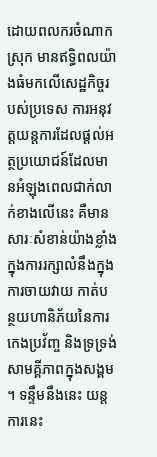ដោយពលករចំណាកស្រុក មានឥទ្ធិពលយ៉ាងធំមកលើសេដ្ឋកិច្ចរបស់ប្រទេស ការអនុវត្តយន្តការដែលផ្តល់អត្ថប្រយោជន៍ដែលមានអំឡុងពេលជាក់លាក់ខាងលើនេះ គឺមានសារៈសំខាន់យ៉ាងខ្លាំង ក្នុងការរក្សាលំនឹងក្នុងការចាយវាយ កាត់បន្ថយហានិភ័យនៃការកេងប្រវ័ញ្ច និងទ្រទ្រង់សាមគ្គីភាពក្នុងសង្គម ។ ទន្ទឹមនឹងនេះ យន្តការនេះ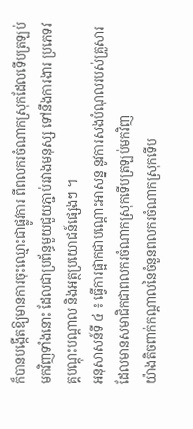ក៏បានបង្កើតឱ្យមានការចុះឈ្មោះជាផ្លូវការ ពីពលករចំណាកស្រុកដែលទើបត្រឡប់មកវិញទាំងនោះ ដែលជាប្រព័ន្ធមួយជួយភ្ជាប់រវាងមនុស្ស ទៅនឹងការងារ ប្រភេទវគ្គបណ្តុះបណ្តាល និងអត្ថប្រយោជន៍ផ្សេងៗ ។
អនុសាសន៍ទី ៤ ៖ ធ្វើការផ្អាកជាបណ្តោះអាសន្ន នូវការសងបំណុលរបស់គ្រួសារ ដែលមានសមាជិកជាពលករចំណាកស្រុកទើបត្រឡប់មកវិញ
យ៉ាងតិចពាក់កណ្តាលនៃចំនួនពលករចំណាកស្រុកទើប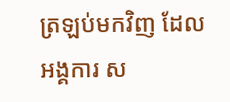ត្រឡប់មកវិញ ដែលអង្គការ ស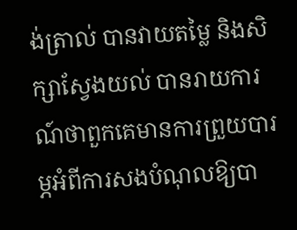ង់ត្រាល់ បានវាយតម្លៃ និងសិក្សាស្វែងយល់ បានរាយការណ៍ថាពួកគេមានការព្រួយបារម្ភអំពីការសងបំណុលឱ្យបា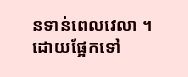នទាន់ពេលវេលា ។ ដោយផ្អែកទៅ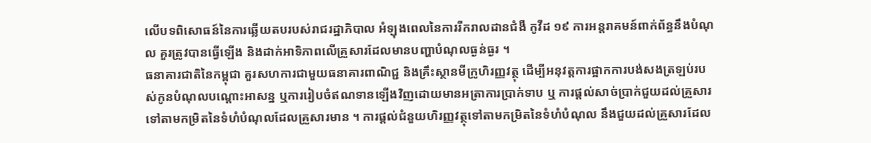លើបទពិសោធន៍នៃការឆ្លើយតបរបស់រាជរដ្ឋាភិបាល អំឡុងពេលនៃការរីករាលដានជំងឺ កូវីដ ១៩ ការអន្តរាគមន៍ពាក់ព័ន្ធនឹងបំណុល គួរត្រូវបានធ្វើឡើង និងដាក់អាទិភាពលើគ្រួសារដែលមានបញ្ហាបំណុលធ្ងន់ធ្ងរ ។
ធនាគារជាតិនៃកម្ពុជា គួរសហការជាមួយធនាគារពាណិជ្ជ និងគ្រឹះស្ថានមីក្រូហិរញ្ញវត្ថុ ដើម្បីអនុវត្តការផ្អាកការបង់សងត្រឡប់របស់កូនបំណុលបណ្តោះអាសន្ន ឬការរៀបចំឥណទានឡើងវិញដោយមានអត្រាការប្រាក់ទាប ឬ ការផ្តល់សាច់ប្រាក់ជួយដល់គ្រួសារ ទៅតាមកម្រិតនៃទំហំបំណុលដែលគ្រួសារមាន ។ ការផ្តល់ជំនួយហិរញ្ញវត្ថុទៅតាមកម្រិតនៃទំហំបំណុល នឹងជួយដល់គ្រួសារដែល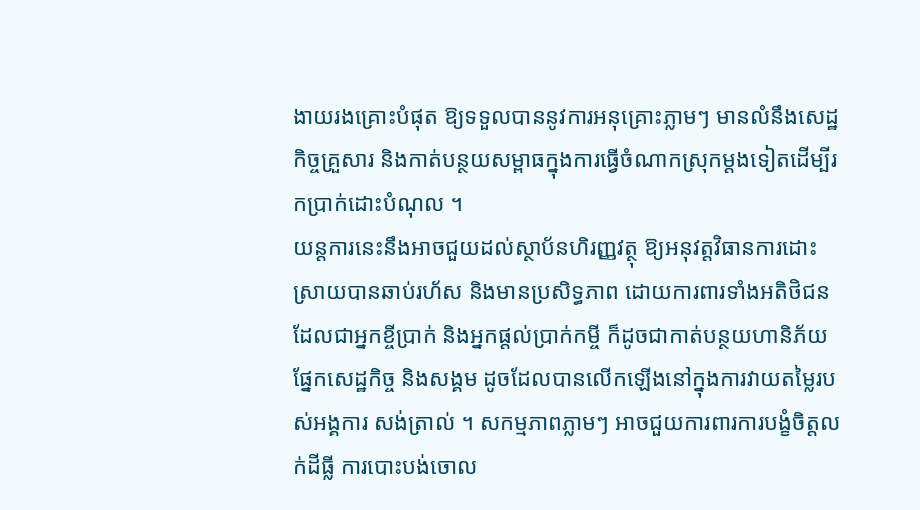ងាយរងគ្រោះបំផុត ឱ្យទទួលបាននូវការអនុគ្រោះភ្លាមៗ មានលំនឹងសេដ្ឋកិច្ចគ្រួសារ និងកាត់បន្ថយសម្ពាធក្នុងការធ្វើចំណាកស្រុកម្តងទៀតដើម្បីរកប្រាក់ដោះបំណុល ។
យន្តការនេះនឹងអាចជួយដល់ស្ថាប័នហិរញ្ញវត្ថុ ឱ្យអនុវត្តវិធានការដោះស្រាយបានឆាប់រហ័ស និងមានប្រសិទ្ធភាព ដោយការពារទាំងអតិថិជនដែលជាអ្នកខ្ចីប្រាក់ និងអ្នកផ្តល់ប្រាក់កម្ចី ក៏ដូចជាកាត់បន្ថយហានិភ័យផ្នែកសេដ្ឋកិច្ច និងសង្គម ដូចដែលបានលើកឡើងនៅក្នុងការវាយតម្លៃរបស់អង្គការ សង់ត្រាល់ ។ សកម្មភាពភ្លាមៗ អាចជួយការពារការបង្ខំចិត្តលក់ដីធ្លី ការបោះបង់ចោល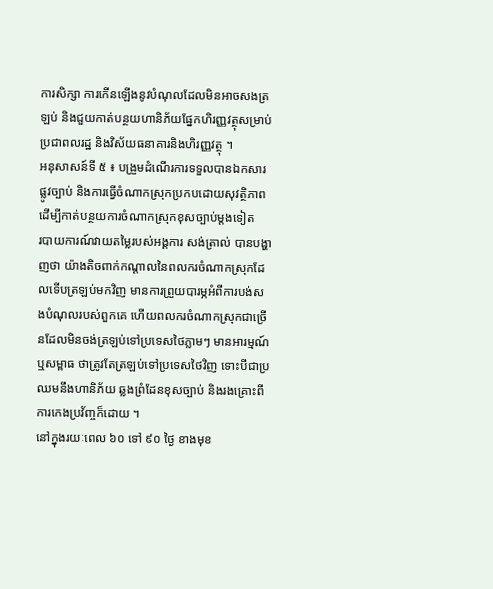ការសិក្សា ការកើនឡើងនូវបំណុលដែលមិនអាចសងត្រឡប់ និងជួយកាត់បន្ថយហានិភ័យផ្នែកហិរញ្ញវត្ថុសម្រាប់ប្រជាពលរដ្ឋ និងវិស័យធនាគារនិងហិរញ្ញវត្ថុ ។
អនុសាសន៍ទី ៥ ៖ បង្រួមដំណើរការទទួលបានឯកសារផ្លូវច្បាប់ និងការធ្វើចំណាកស្រុកប្រកបដោយសុវត្ថិភាព ដើម្បីកាត់បន្ថយការចំណាកស្រុកខុសច្បាប់ម្តងទៀត
របាយការណ៍វាយតម្លៃរបស់អង្គការ សង់ត្រាល់ បានបង្ហាញថា យ៉ាងតិចពាក់កណ្តាលនៃពលករចំណាកស្រុកដែលទើបត្រឡប់មកវិញ មានការព្រួយបារម្ភអំពីការបង់សងបំណុលរបស់ពួកគេ ហើយពលករចំណាកស្រុកជាច្រើនដែលមិនចង់ត្រឡប់ទៅប្រទេសថៃភ្លាមៗ មានអារម្មណ៍ ឬសម្ពាធ ថាត្រូវតែត្រឡប់ទៅប្រទេសថៃវិញ ទោះបីជាប្រឈមនឹងហានិភ័យ ឆ្លងព្រំដែនខុសច្បាប់ និងរងគ្រោះពីការកេងប្រវ័ញ្ចក៏ដោយ ។
នៅក្នុងរយៈពេល ៦០ ទៅ ៩០ ថ្ងៃ ខាងមុខ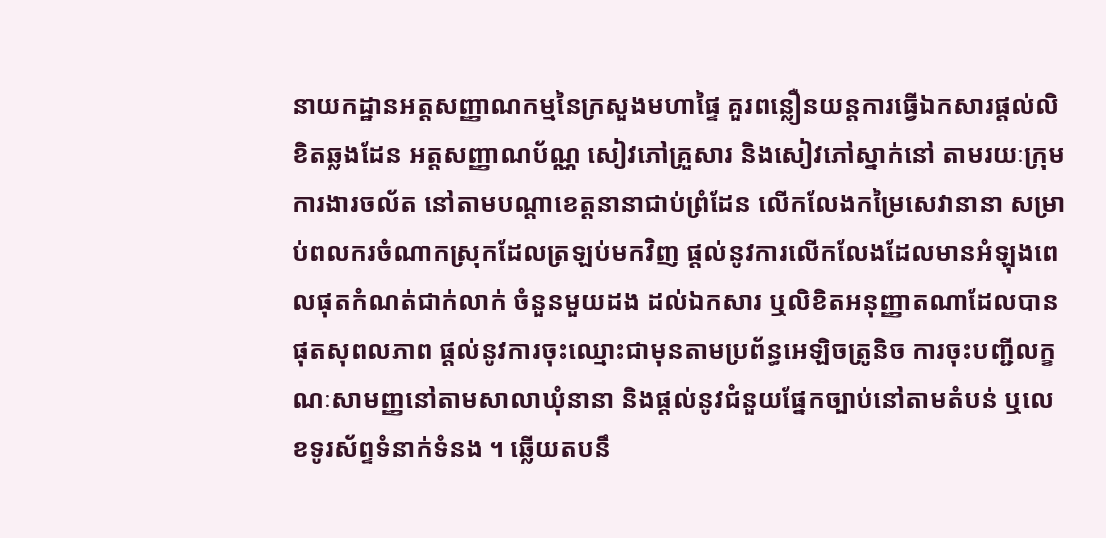នាយកដ្ឋានអត្តសញ្ញាណកម្មនៃក្រសួងមហាផ្ទៃ គួរពន្លឿនយន្តការធ្វើឯកសារផ្តល់លិខិតឆ្លងដែន អត្តសញ្ញាណប័ណ្ណ សៀវភៅគ្រួសារ និងសៀវភៅស្នាក់នៅ តាមរយៈក្រុមការងារចល័ត នៅតាមបណ្តាខេត្តនានាជាប់ព្រំដែន លើកលែងកម្រៃសេវានានា សម្រាប់ពលករចំណាកស្រុកដែលត្រឡប់មកវិញ ផ្តល់នូវការលើកលែងដែលមានអំឡុងពេលផុតកំណត់ជាក់លាក់ ចំនួនមួយដង ដល់ឯកសារ ឬលិខិតអនុញ្ញាតណាដែលបានផុតសុពលភាព ផ្តល់នូវការចុះឈ្មោះជាមុនតាមប្រព័ន្ធអេឡិចត្រូនិច ការចុះបញ្ជីលក្ខណៈសាមញ្ញនៅតាមសាលាឃុំនានា និងផ្តល់នូវជំនួយផ្នែកច្បាប់នៅតាមតំបន់ ឬលេខទូរស័ព្ទទំនាក់ទំនង ។ ឆ្លើយតបនឹ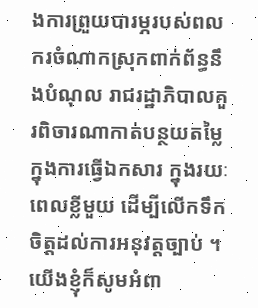ងការព្រួយបារម្ភរបស់ពលករចំណាកស្រុកពាក់ព័ន្ធនឹងបំណុល រាជរដ្ឋាភិបាលគួរពិចារណាកាត់បន្ថយតម្លៃក្នុងការធ្វើឯកសារ ក្នុងរយៈពេលខ្លីមួយ ដើម្បីលើកទឹកចិត្តដល់ការអនុវត្តច្បាប់ ។
យើងខ្ញុំក៏សូមអំពា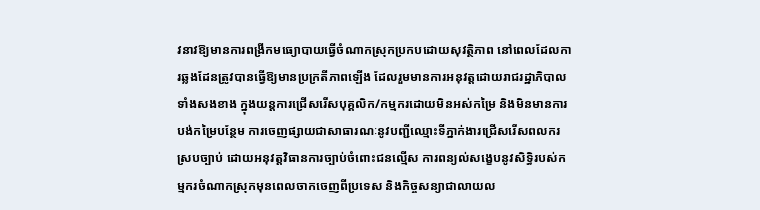វនាវឱ្យមានការពង្រីកមធ្យោបាយធ្វើចំណាកស្រុកប្រកបដោយសុវត្ថិភាព នៅពេលដែលការឆ្លងដែនត្រូវបានធ្វើឱ្យមានប្រក្រតីភាពឡើង ដែលរួមមានការអនុវត្តដោយរាជរដ្ឋាភិបាលទាំងសងខាង ក្នុងយន្តការជ្រើសរើសបុគ្គលិក/កម្មករដោយមិនអស់កម្រៃ និងមិនមានការបង់កម្រៃបន្ថែម ការចេញផ្សាយជាសាធារណៈនូវបញ្ជីឈ្មោះទីភ្នាក់ងារជ្រើសរើសពលករស្របច្បាប់ ដោយអនុវត្តវិធានការច្បាប់ចំពោះជនល្មើស ការពន្យល់សង្ខេបនូវសិទិ្ធរបស់កម្មករចំណាកស្រុកមុនពេលចាកចេញពីប្រទេស និងកិច្ចសន្យាជាលាយល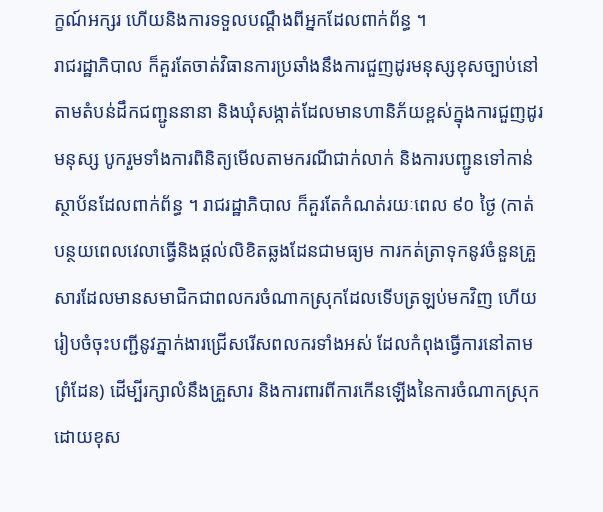ក្ខណ៍អក្សរ ហើយនិងការទទួលបណ្តឹងពីអ្នកដែលពាក់ព័ន្ធ ។
រាជរដ្ឋាភិបាល ក៏គួរតែចាត់វិធានការប្រឆាំងនឹងការជួញដូរមនុស្សខុសច្បាប់នៅតាមតំបន់ដឹកជញ្ជូននានា និងឃុំសង្កាត់ដែលមានហានិភ័យខ្ពស់ក្នុងការជួញដូរមនុស្ស បូករួមទាំងការពិនិត្យមើលតាមករណីជាក់លាក់ និងការបញ្ជូនទៅកាន់ស្ថាប័នដែលពាក់ព័ន្ធ ។ រាជរដ្ឋាភិបាល ក៏គួរតែកំណត់រយៈពេល ៩០ ថ្ងៃ (កាត់បន្ថយពេលវេលាធ្វើនិងផ្តល់លិខិតឆ្លងដែនជាមធ្យម ការកត់ត្រាទុកនូវចំនួនគ្រួសារដែលមានសមាជិកជាពលករចំណាកស្រុកដែលទើបត្រឡប់មកវិញ ហើយរៀបចំចុះបញ្ជីនូវភ្នាក់ងារជ្រើសរើសពលករទាំងអស់ ដែលកំពុងធ្វើការនៅតាមព្រំដែន) ដើម្បីរក្សាលំនឹងគ្រួសារ និងការពារពីការកើនឡើងនៃការចំណាកស្រុកដោយខុស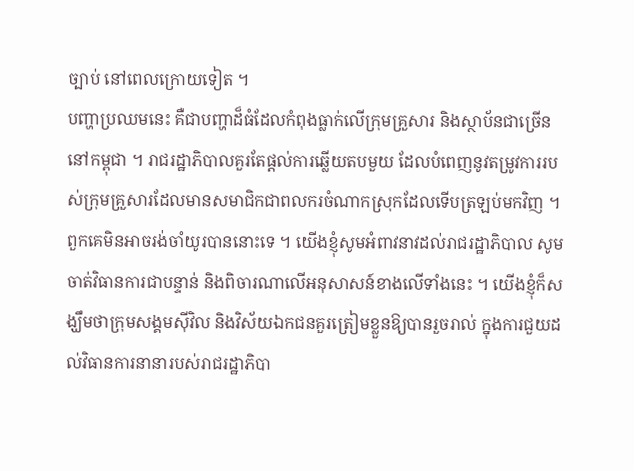ច្បាប់ នៅពេលក្រោយទៀត ។
បញ្ហាប្រឈមនេះ គឺជាបញ្ហាដ៏ធំដែលកំពុងធ្លាក់លើក្រុមគ្រួសារ និងស្ថាប័នជាច្រើននៅកម្ពុជា ។ រាជរដ្ឋាភិបាលគួរតែផ្តល់ការឆ្លើយតបមួយ ដែលបំពេញនូវតម្រូវការរបស់ក្រុមគ្រួសារដែលមានសមាជិកជាពលករចំណាកស្រុកដែលទើបត្រឡប់មកវិញ ។ ពួកគេមិនអាចរង់ចាំយូរបាននោះទេ ។ យើងខ្ញុំសូមអំពាវនាវដល់រាជរដ្ឋាភិបាល សូមចាត់វិធានការជាបន្ទាន់ និងពិចារណាលើអនុសាសន៍ខាងលើទាំងនេះ ។ យើងខ្ញុំក៏សង្ឃឹមថាក្រុមសង្គមស៊ីវិល និងវិស័យឯកជនគួរត្រៀមខ្លួនឱ្យបានរួចរាល់ ក្នុងការជួយដល់វិធានការនានារបស់រាជរដ្ឋាភិបា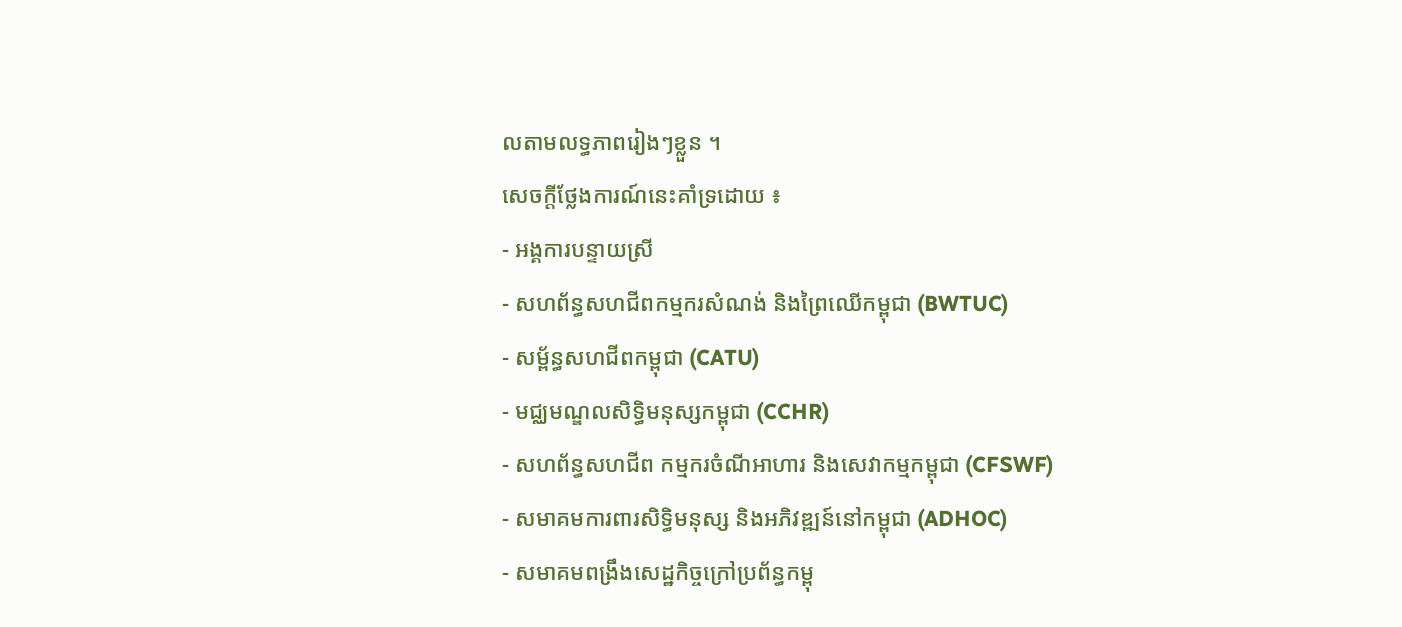លតាមលទ្ធភាពរៀងៗខ្លួន ។
សេចក្តីថ្លែងការណ៍នេះគាំទ្រដោយ ៖
- អង្គការបន្ទាយស្រី
- សហព័ន្ធសហជីពកម្មករសំណង់ និងព្រៃឈើកម្ពុជា (BWTUC)
- សម្ព័ន្ធសហជីពកម្ពុជា (CATU)
- មជ្ឈមណ្ឌលសិទ្ធិមនុស្សកម្ពុជា (CCHR)
- សហព័ន្ធសហជីព កម្មករចំណីអាហារ និងសេវាកម្មកម្ពុជា (CFSWF)
- សមាគមការពារសិទ្ធិមនុស្ស និងអភិវឌ្ឍន៍នៅកម្ពុជា (ADHOC)
- សមាគមពង្រឹងសេដ្ឋកិច្ចក្រៅប្រព័ន្ធកម្ពុ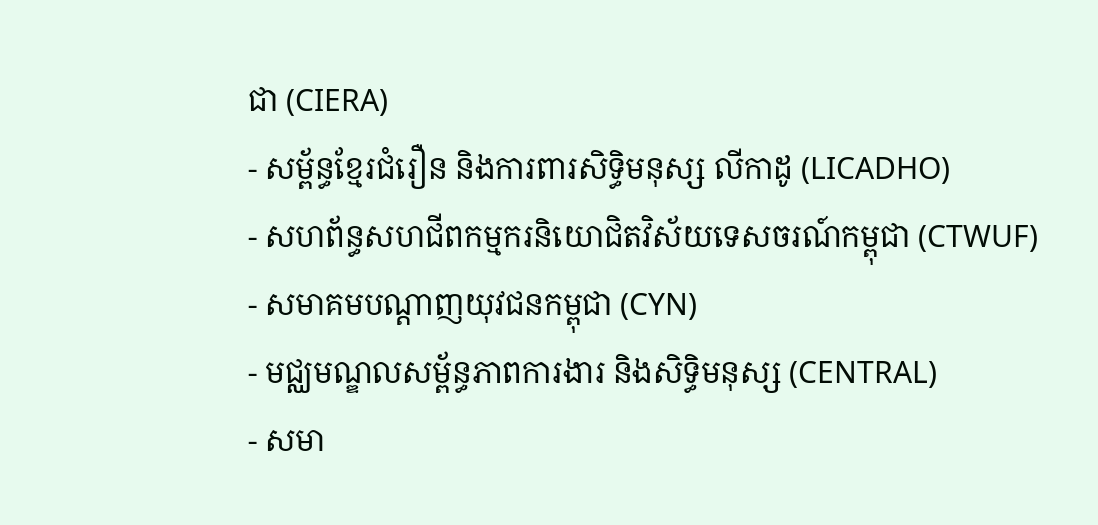ជា (CIERA)
- សម្ព័ន្ធខ្មែរជំរឿន និងការពារសិទ្ធិមនុស្ស លីកាដូ (LICADHO)
- សហព័ន្ធសហជីពកម្មករនិយោជិតវិស័យទេសចរណ៍កម្ពុជា (CTWUF)
- សមាគមបណ្តាញយុវជនកម្ពុជា (CYN)
- មជ្ឈមណ្ឌលសម្ព័ន្ធភាពការងារ និងសិទ្ធិមនុស្ស (CENTRAL)
- សមា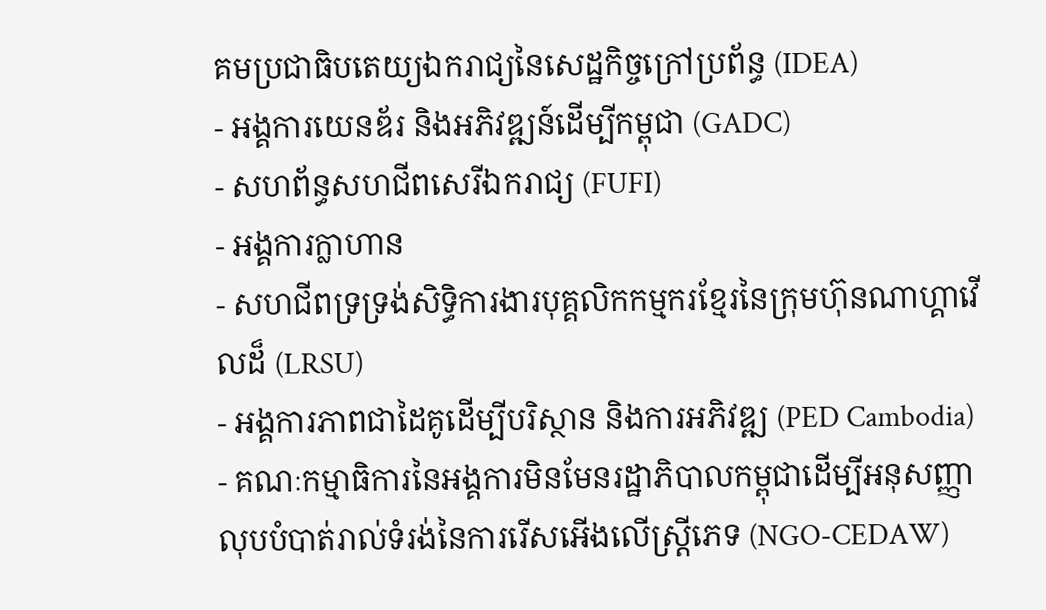គមប្រជាធិបតេយ្យឯករាជ្យនៃសេដ្ឋកិច្ចក្រៅប្រព័ន្ធ (IDEA)
- អង្គការយេនឌ័រ និងអភិវឌ្ឍន៍ដើម្បីកម្ពុជា (GADC)
- សហព័ន្ធសហជីពសេរីឯករាជ្យ (FUFI)
- អង្គការក្លាហាន
- សហជីពទ្រទ្រង់សិទ្ធិការងារបុគ្គលិកកម្មករខ្មែរនៃក្រុមហ៊ុនណាហ្គាវើលដ៏ (LRSU)
- អង្គការភាពជាដៃគូដើម្បីបរិស្ថាន និងការអភិវឌ្ឍ (PED Cambodia)
- គណៈកម្មាធិការនៃអង្គការមិនមែនរដ្ឋាភិបាលកម្ពុជាដើម្បីអនុសញ្ញាលុបបំបាត់រាល់ទំរង់នៃការរើសអើងលើស្ត្រីភេទ (NGO-CEDAW)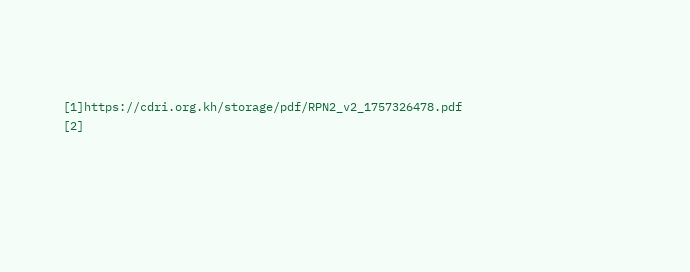[1]https://cdri.org.kh/storage/pdf/RPN2_v2_1757326478.pdf
[2]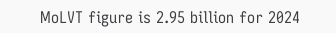MoLVT figure is 2.95 billion for 2024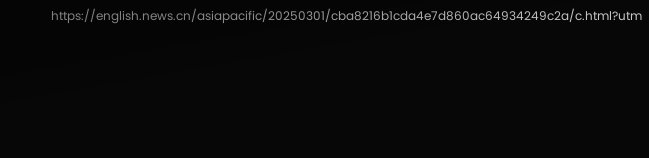https://english.news.cn/asiapacific/20250301/cba8216b1cda4e7d860ac64934249c2a/c.html?utm